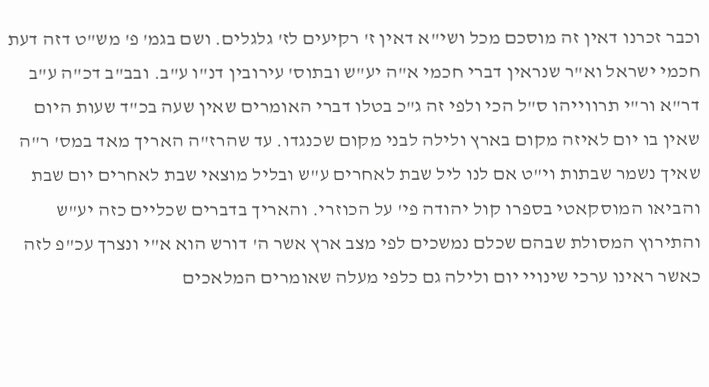וכבר זכרנו דאין זה מוסכם מכל ושי"א דאין ז' רקיעים לז' גלגלים. ושם בגמ' פ' מש"ט דזה דעת חכמי ישראל וא"ר שנראין דברי חכמי א"ה יע"ש ובתוס' עירובין דנ"ו ע"ב. ובב"ב דכ"ה ע"ב דר"א ור"י תרווייהו ס"ל הכי ולפי זה ג"כ בטלו דברי האומרים שאין שעה בכ"ד שעות היום שאין בו יום לאיזה מקום בארץ ולילה לבני מקום שכנגדו. עד שהרז"ה האריך מאד במס' ר"ה שאיך נשמר שבתות וי"ט אם לנו ליל שבת לאחרים ע"ש ובליל מוצאי שבת לאחרים יום שבת והביאו המוסקאטי בספרו קול יהודה פי' על הכוזרי. והאריך בדברים שכליים כזה יע"ש והתירוץ המסולת שבהם שכלם נמשכים לפי מצב ארץ אשר ה' דורש הוא א"י ונצרך עכ"פ לזה כאשר ראינו ערכי שינויי יום ולילה גם כלפי מעלה שאומרים המלאכים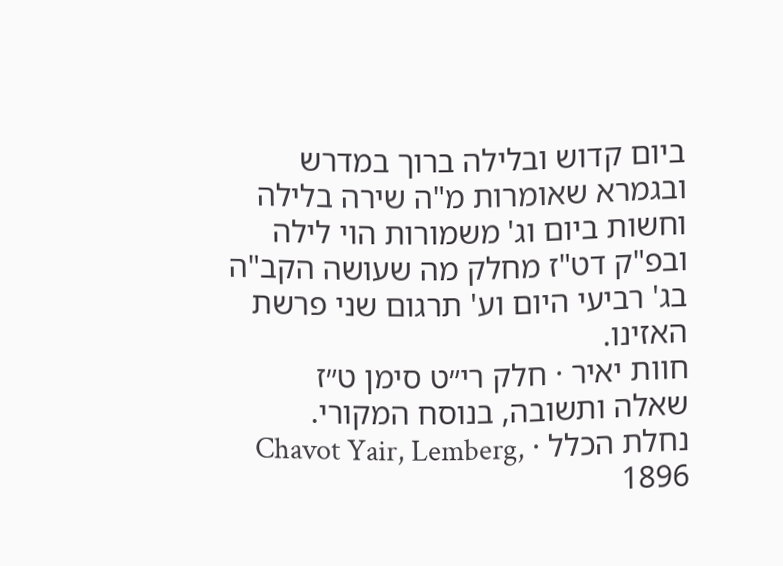ביום קדוש ובלילה ברוך במדרש ובגמרא שאומרות מ"ה שירה בלילה וחשות ביום וג' משמורות הוי לילה ובפ"ק דט"ז מחלק מה שעושה הקב"ה בג' רביעי היום וע' תרגום שני פרשת האזינו.
חוות יאיר · חלק רי״ט סימן ט״ז
שאלה ותשובה, בנוסח המקורי.
נחלת הכלל · Chavot Yair, Lemberg, 1896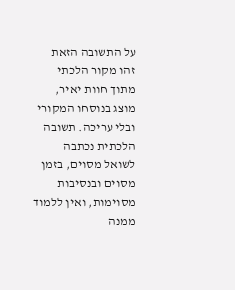על התשובה הזאת
זהו מקור הלכתי מתוך חוות יאיר, מוצג בנוסחו המקורי ובלי עריכה. תשובה הלכתית נכתבה לשואל מסוים, בזמן מסוים ובנסיבות מסוימות, ואין ללמוד ממנה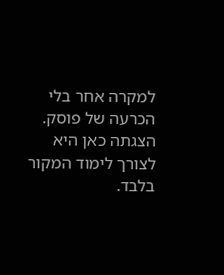למקרה אחר בלי הכרעה של פוסק. הצגתה כאן היא לצורך לימוד המקור בלבד.